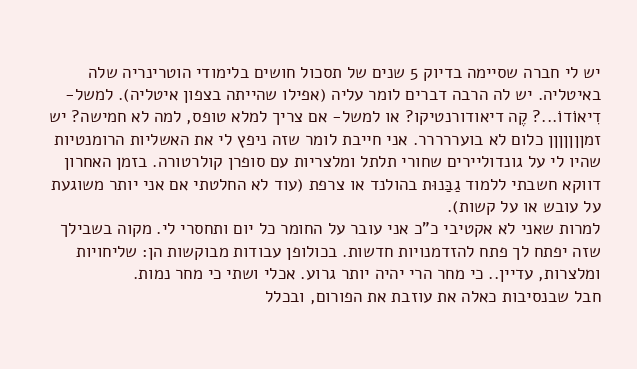יש לי חברה שסיימה בדיוק 5 שנים של תסכול חושים בלימודי הוטרינריה שלה באיטליה. יש לה הרבה דברים לומר עליה (אפילו שהייתה בצפון איטליה). למשל- דִיאוֹדוֹ...? קֶה דיאודורנטיקו? או למשל- אם צריך למלא טופס, למה לא חמישה? יש זמןןןןןןן כלום לא בועררררר. אני חייבת לומר שזה ניפץ לי את האשליות הרומנטיות שהיו לי על גונדוליירים שחורי תלתל ומלצריות עם סופרן קולרטורה. בזמן האחרון דווקא חשבתי ללמוד גַבַּנוּת בהולנד או צרפת (עוד לא החלטתי אם אני יותר משוגעת על עובש או על קשות).
למרות שאני לא אקטיבי כ"כ אני עובר על החומר כל יום ותחסרי לי. מקוה בשבילך שזה יפתח לך פתח להזדמנויות חדשות. בכולופן עבודות מבוקשות הן: שליחויות ומלצרות, עדיין.. כי מחר הרי יהיה יותר גרוע. אכלי ושתי כי מחר נמות.
חבל שבנסיבות כאלה את עוזבת את הפורום, ובכלל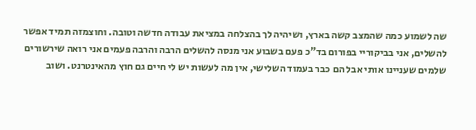שה לשמוע כמה שהמצב קשה בארץ, ושיהיה לך בהצלחה במציאת עבודה חדשה וטובה. וחוצמזה תמיד אפשר להשלים, אני בביקוריי בפורום בד"כ פעם בשבוע אני מנסה להשלים הרבה והרבה פעמים אני רואה שירשורים שלמים שעניינו אותי אבל הם כבר בעמוד השלישי, אין מה לעשות יש לי חיים גם חוץ מהאינטרנט. ושוב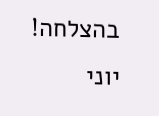בהצלחה! יוני